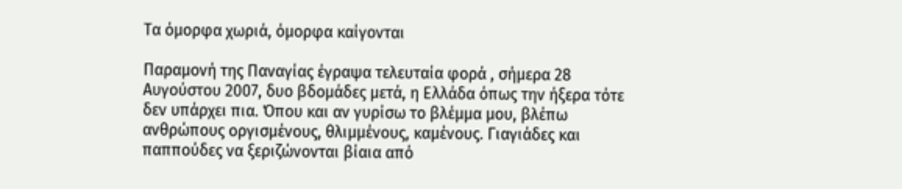Τα όμορφα χωριά, όμορφα καίγονται

Παραμονή της Παναγίας έγραψα τελευταία φορά , σήμερα 28 Αυγούστου 2007, δυο βδομάδες μετά, η Ελλάδα όπως την ήξερα τότε δεν υπάρχει πια. Όπου και αν γυρίσω το βλέμμα μου, βλέπω ανθρώπους οργισμένους, θλιμμένους, καμένους. Γιαγιάδες και παππούδες να ξεριζώνονται βίαια από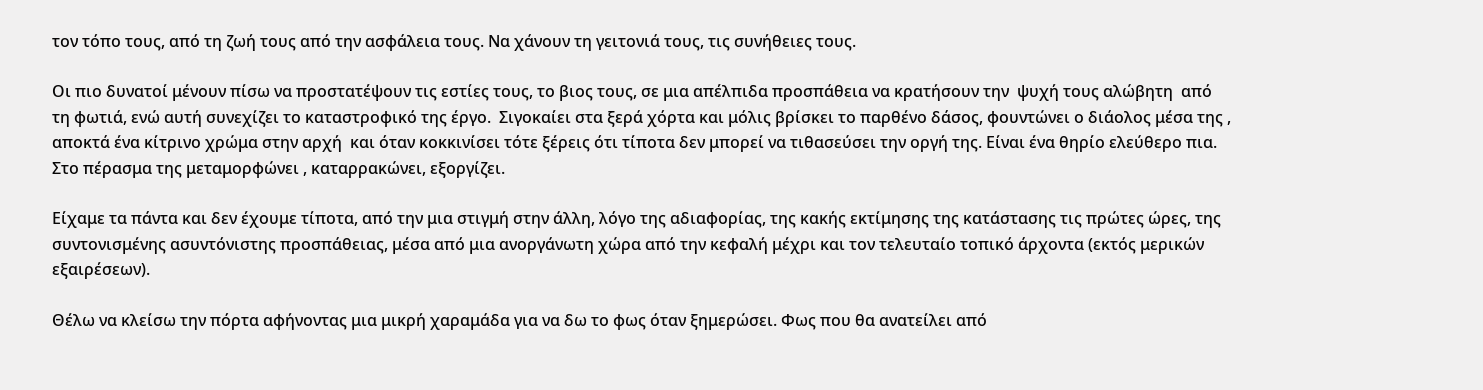τον τόπο τους, από τη ζωή τους από την ασφάλεια τους. Να χάνουν τη γειτονιά τους, τις συνήθειες τους.

Οι πιο δυνατοί μένουν πίσω να προστατέψουν τις εστίες τους, το βιος τους, σε μια απέλπιδα προσπάθεια να κρατήσουν την  ψυχή τους αλώβητη  από τη φωτιά, ενώ αυτή συνεχίζει το καταστροφικό της έργο.  Σιγοκαίει στα ξερά χόρτα και μόλις βρίσκει το παρθένο δάσος, φουντώνει ο διάολος μέσα της , αποκτά ένα κίτρινο χρώμα στην αρχή  και όταν κοκκινίσει τότε ξέρεις ότι τίποτα δεν μπορεί να τιθασεύσει την οργή της. Είναι ένα θηρίο ελεύθερο πια.  Στο πέρασμα της μεταμορφώνει , καταρρακώνει, εξοργίζει.

Είχαμε τα πάντα και δεν έχουμε τίποτα, από την μια στιγμή στην άλλη, λόγο της αδιαφορίας, της κακής εκτίμησης της κατάστασης τις πρώτες ώρες, της συντονισμένης ασυντόνιστης προσπάθειας, μέσα από μια ανοργάνωτη χώρα από την κεφαλή μέχρι και τον τελευταίο τοπικό άρχοντα (εκτός μερικών εξαιρέσεων).

Θέλω να κλείσω την πόρτα αφήνοντας μια μικρή χαραμάδα για να δω το φως όταν ξημερώσει. Φως που θα ανατείλει από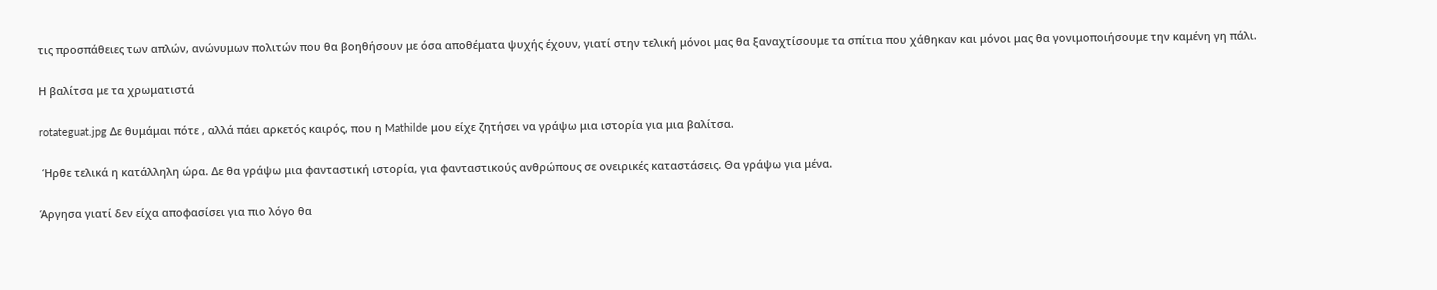τις προσπάθειες των απλών, ανώνυμων πολιτών που θα βοηθήσουν με όσα αποθέματα ψυχής έχουν, γιατί στην τελική μόνοι μας θα ξαναχτίσουμε τα σπίτια που χάθηκαν και μόνοι μας θα γονιμοποιήσουμε την καμένη γη πάλι.

Η βαλίτσα με τα χρωματιστά

rotateguat.jpg Δε θυμάμαι πότε , αλλά πάει αρκετός καιρός, που η Mathilde μου είχε ζητήσει να γράψω μια ιστορία για μια βαλίτσα.

 Ήρθε τελικά η κατάλληλη ώρα. Δε θα γράψω μια φανταστική ιστορία, για φανταστικούς ανθρώπους σε ονειρικές καταστάσεις. Θα γράψω για μένα.

Άργησα γιατί δεν είχα αποφασίσει για πιο λόγο θα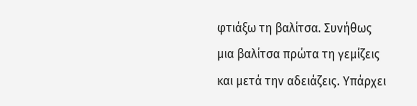φτιάξω τη βαλίτσα. Συνήθως μια βαλίτσα πρώτα τη γεμίζεις και μετά την αδειάζεις. Υπάρχει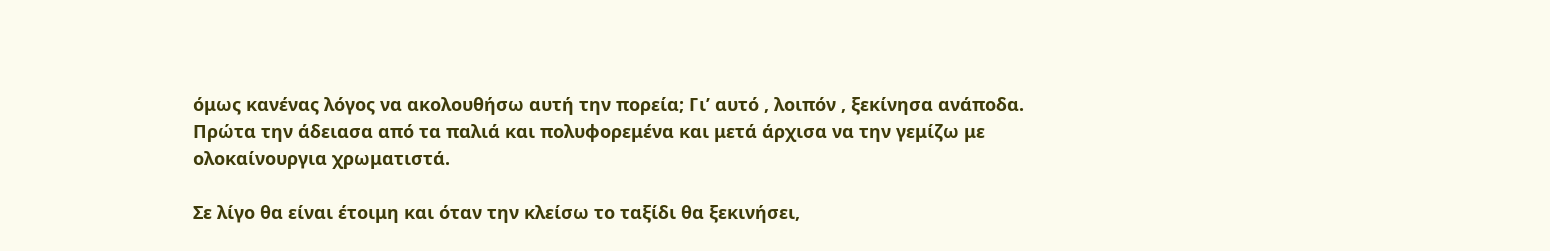όμως κανένας λόγος να ακολουθήσω αυτή την πορεία; Γι’ αυτό , λοιπόν , ξεκίνησα ανάποδα. Πρώτα την άδειασα από τα παλιά και πολυφορεμένα και μετά άρχισα να την γεμίζω με ολοκαίνουργια χρωματιστά.

Σε λίγο θα είναι έτοιμη και όταν την κλείσω το ταξίδι θα ξεκινήσει,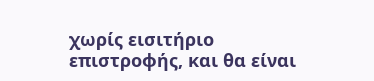χωρίς εισιτήριο επιστροφής, και θα είναι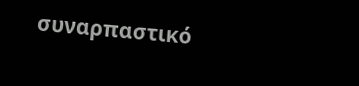συναρπαστικό